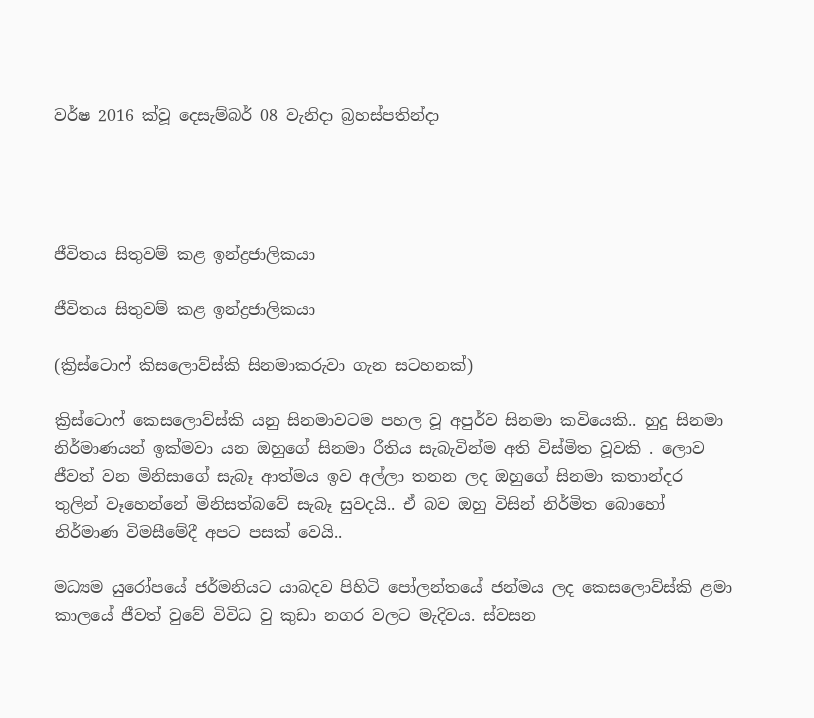වර්ෂ 2016 ක්වූ දෙසැම්බර් 08 වැනිදා බ්‍රහස්පතින්දා




ජීවිතය සිතුවම් කළ ඉන්ද්‍රජාලිකයා

ජීවිතය සිතුවම් කළ ඉන්ද්‍රජාලිකයා

(ක්‍රිස්ටොෆ් කිසලොව්ස්කි සිනමාකරුවා ගැන සටහනක්)

ක්‍රිස්ටොෆ් කෙසලොව්ස්කි යනු සිනමාවටම පහල වූ අපුර්ව සිනමා කවියෙකි.. හුදු සිනමා නිර්මාණයන් ඉක්මවා යන ඔහුගේ සිනමා රීතිය සැබැවින්ම අති විස්මිත වූවකි . ලොව ජීවත් වන මිනිසාගේ සැබෑ ආත්මය ඉව අල්ලා තනන ලද ඔහුගේ සිනමා කතාන්දර තුලින් වෑහෙන්නේ මිනිසත්බවේ සැබෑ සුවදයි.. ඒ බව ඔහු විසින් නිර්මිත බොහෝ නිර්මාණ විමසීමේදී අපට පසක් වෙයි..

මධ්‍යම යුරෝපයේ ජර්මනියට යාබදව පිහිටි පෝලන්තයේ ජන්මය ලද කෙසලොව්ස්කි ළමා කාලයේ ජීවත් වුවේ විවිධ වු කුඩා නගර වලට මැදිවය. ස්වසන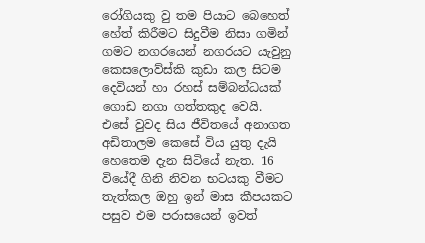රෝගියකු වු තම පියාට බෙහෙත් හේත් කිරීමට සිදුවීම නිසා ගමින් ගමට නගරයෙන් නගරයට යැවුනු කෙසලොව්ස්කි කුඩා කල සිටම දෙවියන් හා රහස් සම්බන්ධයක් ගොඩ නගා ගත්තකුද වෙයි. එසේ වුවද සිය ජීවිතයේ අනාගත අඩිතාලම කෙසේ විය යුතු දැයි හෙතෙම දැන සිටියේ නැත. 16 වියේදී ගිනි නිවන භටයකු වීමට තැත්කල ඔහු ඉන් මාස කීපයකට පසුව එම පරාසයෙන් ඉවත්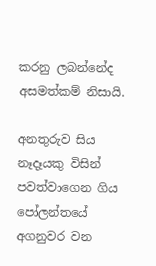කරනු ලබන්නේද අසමත්කම් නිසායි.

අනතුරුව සිය නෑදෑයකු විසින් පවත්වාගෙන ගිය පෝලන්තයේ අගනුවර වන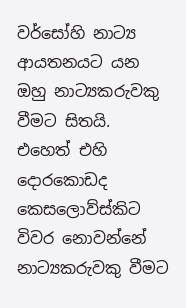වර්සෝහි නාට්‍ය ආයතනයට යන ඔහු නාට්‍යකරුවකු වීමට සිතයි. එහෙත් එහි දොරකොඩද කෙසලොව්ස්කිට විවර නොවන්නේ නාට්‍යකරුවකු වීමට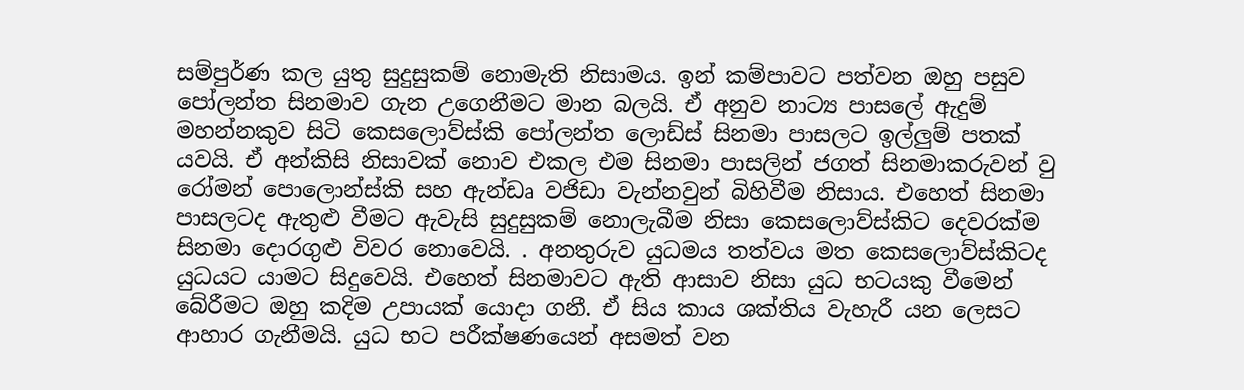සම්පුර්ණ කල යුතු සුදුසුකම් නොමැති නිසාමය. ඉන් කම්පාවට පත්වන ඔහු පසුව පෝලන්ත සිනමාව ගැන උගෙනීමට මාන බලයි. ඒ අනුව නාට්‍ය පාසලේ ඇදුම් මහන්නකුව සිටි කෙසලොව්ස්කි පෝලන්ත ලොඩ්ස් සිනමා පාසලට ඉල්ලුම් පතක් යවයි. ඒ අන්කිසි නිසාවක් නොව එකල එම සිනමා පාසලින් ජගත් සිනමාකරුවන් වු රෝමන් පොලොන්ස්කි සහ ඇන්ඩෘ වජිඩා වැන්නවුන් බිහිවීම නිසාය. එහෙත් සිනමා පාසලටද ඇතුළු වීමට ඇවැසි සුදුසුකම් නොලැබීම නිසා කෙසලොව්ස්කිට දෙවරක්ම සිනමා දොරගුළු විවර නොවෙයි. . අනතුරුව යුධමය තත්වය මත කෙසලොව්ස්කිටද යුධයට යාමට සිදුවෙයි. එහෙත් සිනමාවට ඇති ආසාව නිසා යුධ භටයකු වීමෙන් බේරීමට ඔහු කදිම උපායක් යොදා ගනී. ඒ සිය කාය ශක්තිය වැහැරී යන ලෙසට ආහාර ගැනීමයි. යුධ භට පරීක්ෂණයෙන් අසමත් වන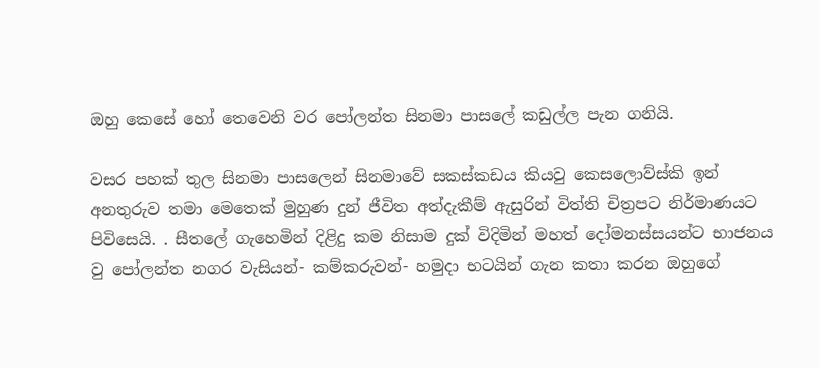ඔහු කෙසේ හෝ තෙවෙනි වර පෝලන්ත සිනමා පාසලේ කඩුල්ල පැන ගනියි.

වසර පහක් තුල සිනමා පාසලෙන් සිනමාවේ සකස්කඩය කියවු කෙසලොව්ස්කි ඉන් අනතුරුව තමා මෙතෙක් මුහුණ දුන් ජීවිත අත්දැකීම් ඇසුරින් විත්ති චිත්‍රපට නිර්මාණයට පිවිසෙයි. . සීතලේ ගැහෙමින් දිළිදු කම නිසාම දුක් විදිමින් මහත් දෝමනස්සයන්ට භාජනය වු පෝලන්ත නගර වැසියන්- කම්කරුවන්- හමුදා භටයින් ගැන කතා කරන ඔහුගේ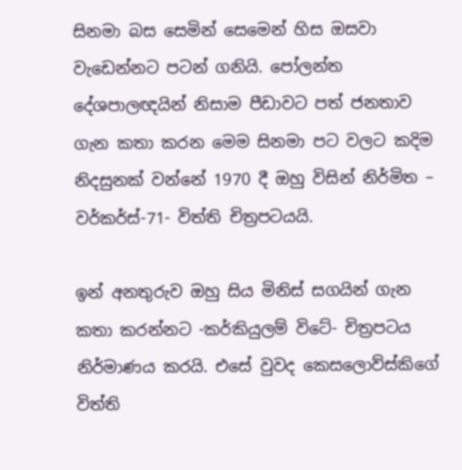සිනමා බස සෙමින් සෙමෙන් හිස ඔසවා වැඩෙන්නට පටන් ගනියි. පෝලන්ත දේශපාලඥයින් නිසාම පීඩාවට පත් ජනතාව ගැන කතා කරන මෙම සිනමා පට වලට කදිම නිදසුනක් වන්නේ 1970 දී ඔහු විසින් නිර්මිත – වර්කර්ස්-71- විත්ති චිත්‍රපටයයි.

ඉන් අනතුරුව ඔහු සිය මිනිස් සගයින් ගැන කතා කරන්නට -කර්කියුලම් විටේ- චිත්‍රපටය නිර්මාණය කරයි. එසේ වුවද කෙසලොව්ස්කිගේ විත්ති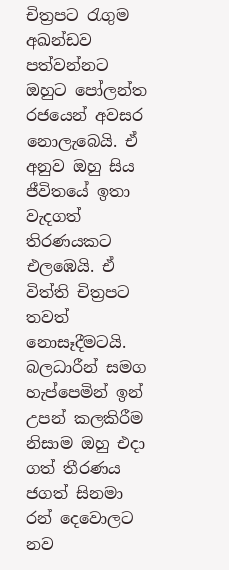චිත්‍රපට රැගුම අඛන්ඩව පත්වන්නට ඔහුට පෝලන්ත රජයෙන් අවසර නොලැබෙයි. ඒ අනුව ඔහු සිය ජීවිතයේ ඉතා වැදගත් තිරණයකට එලඹෙයි. ඒ විත්ති චිත්‍රපට තවත් නොසෑදීමටයි. බලධාරීන් සමග හැප්පෙමින් ඉන් උපන් කලකිරීම නිසාම ඔහු එදා ගත් තීරණය ජගත් සිනමා රන් දෙවොලට නව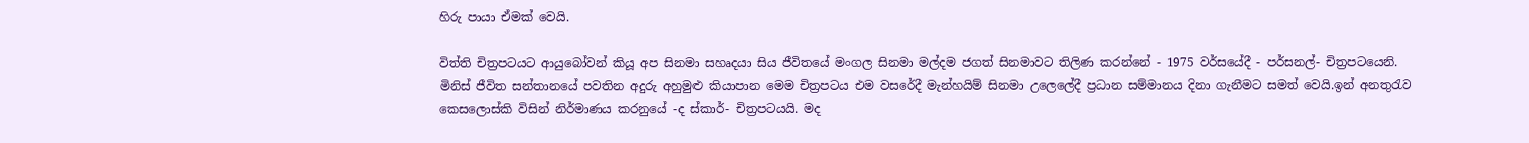හිරු පායා ඒමක් වෙයි.

විත්ති චිත්‍රපටයට ආයුබෝවන් කියූ අප සිනමා සහෘදයා සිය ජීවිතයේ මංගල සිනමා මල්දම ජගත් සිනමාවට තිලිණ කරන්නේ - 1975 වර්සයේදී - පර්සනල්- චිත්‍රපටයෙනි. මිනිස් ජීවිත සන්තානයේ පවතින අදුරු අහුමුළු කියාපාන මෙම චිත්‍රපටය එම වසරේදී මැන්හයිම් සිනමා උලෙලේදී ප්‍රධාන සම්මානය දිනා ගැනීමට සමත් වෙයි.ඉන් අනතුරැව කෙසලොස්කි විසින් නිර්මාණය කරනුයේ -ද ස්කාර්- චිත්‍රපටයයි. මද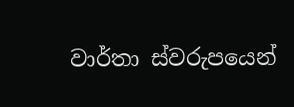වාර්තා ස්වරුපයෙන්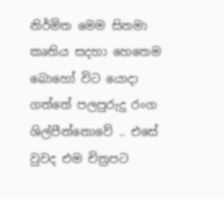නිර්මිත මෙම සිනමා කෘතිය සදහා හෙතෙම බොහෝ විට යොදා ගත්තේ පලපුරුදු රංග ශිල්පීන්නොවේ .. එසේ වුවද එම චිත්‍රපට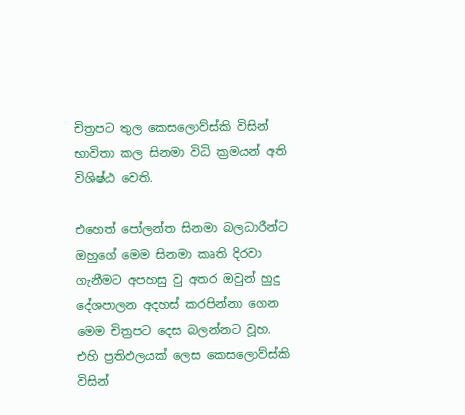චිත්‍රපට තුල කෙසලොව්ස්කි විසින් භාවිතා කල සිනමා විධි ක්‍රමයන් අති විශිෂ්ඨ වෙති.

එහෙත් පෝලන්ත සිනමා බලධාරීන්ට ඔහුගේ මෙම සිනමා කෘති දිරවා ගැනීමට අපහසු වු අතර ඔවුන් හුදු දේශපාලන අදහස් කරපින්නා ගෙන මෙම චිත්‍රපට දෙස බලන්නට වූහ. එහි ප්‍රතිඵලයක් ලෙස කෙසලොව්ස්කි විසින්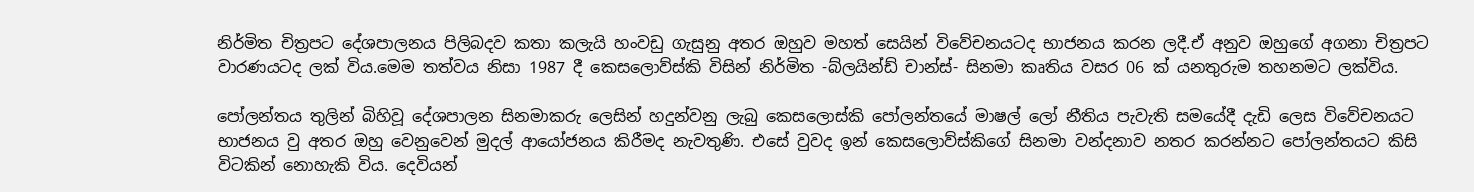නිර්මිත චිත්‍රපට දේශපාලනය පිලිබදව කතා කලැයි හංවඩු ගැසුනු අතර ඔහුව මහත් සෙයින් විවේචනයටද භාජනය කරන ලදී.ඒ අනුව ඔහුගේ අගනා චිත්‍රපට වාරණයටද ලක් විය.මෙම තත්වය නිසා 1987 දී කෙසලොව්ස්කි විසින් නිර්මිත -බ්ලයින්ඩ් චාන්ස්- සිනමා කෘතිය වසර 06 ක් යනතුරුම තහනමට ලක්විය.

පෝලන්තය තුලින් බිහිවූ දේශපාලන සිනමාකරු ලෙසින් හදුන්වනු ලැබු කෙසලොස්කි පෝලන්තයේ මාෂල් ලෝ නීතිය පැවැති සමයේදී දැඩි ලෙස විවේචනයට භාජනය වු අතර ඔහු වෙනුවෙන් මුදල් ආයෝජනය කිරීමද නැවතුණි. එසේ වුවද ඉන් කෙසලොව්ස්කිගේ සිනමා වන්දනාව නතර කරන්නට පෝලන්තයට කිසි විටකින් නොහැකි විය. දෙවියන්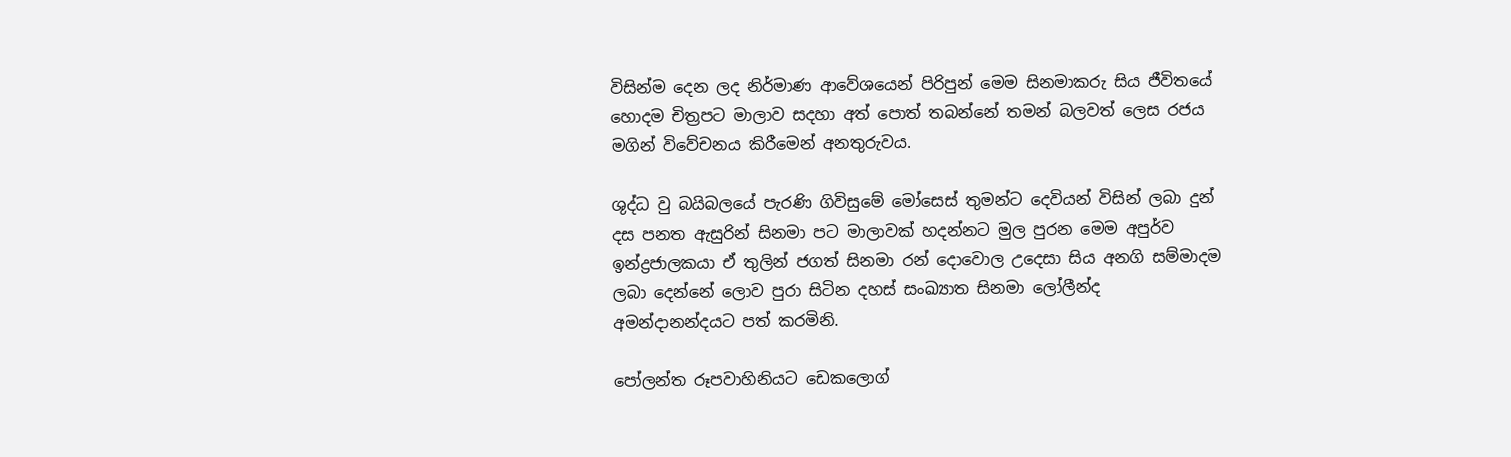විසින්ම දෙන ලද නිර්මාණ ආවේශයෙන් පිරිපුන් මෙම සිනමාකරු සිය ජීවිතයේ හොදම චිත්‍රපට මාලාව සදහා අත් පොත් තබන්නේ තමන් බලවත් ලෙස රජය මගින් විවේචනය කිරීමෙන් අනතුරුවය.

ශුද්ධ වු බයිබලයේ පැරණි ගිවිසුමේ මෝසෙස් තුමන්ට දෙවියන් විසින් ලබා දුන් දස පනත ඇසුරින් සිනමා පට මාලාවක් හදන්නට මුල පුරන මෙම අපුර්ව ඉන්ද්‍රජාලකයා ඒ තුලින් ජගත් සිනමා රන් දොවොල උදෙසා සිය අනගි සම්මාදම ලබා දෙන්නේ ලොව පුරා සිටින දහස් සංඛ්‍යාත සිනමා ලෝලීන්ද අමන්දානන්දයට පත් කරමිනි.

පෝලන්ත රූපවාහිනියට ඩෙකලොග්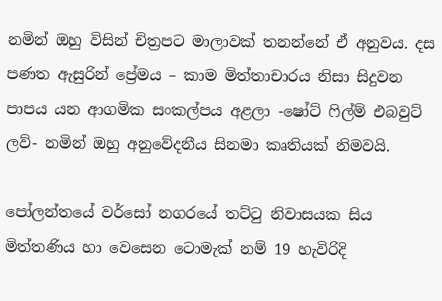නමින් ඔහු විසින් චිත්‍රපට මාලාවක් තනන්නේ ඒ අනුවය. දස පණත ඇසුරින් ප්‍රේමය – කාම මිත්තාචාරය නිසා සිදුවන පාපය යන ආගමික සංකල්පය අළලා -ෂෝට් ෆිල්ම් එබවුට් ලව්- නමින් ඔහු අනුවේදනීය සිනමා කෘතියක් නිමවයි.

පෝලන්තයේ වර්සෝ නගරයේ තට්ටු නිවාසයක සිය මිත්තණිය හා වෙසෙන ටොමැක් නම් 19 හැවිරිදි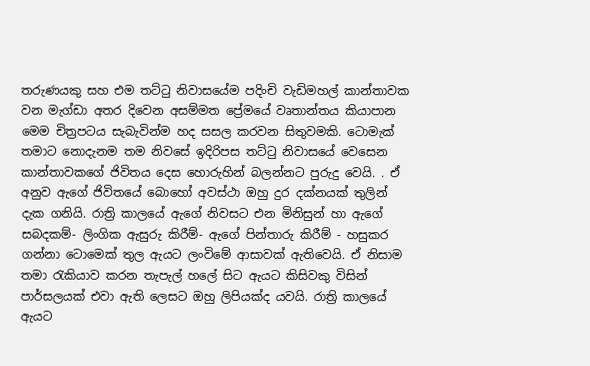තරුණයකු සහ එම තට්ටු නිවාසයේම පදිංචි වැඩිමහල් කාන්තාවක වන මැග්ඩා අතර දිවෙන අසම්මත ප්‍රේමයේ වෘතාන්තය කියාපාන මෙම චිත්‍රපටය සැබැවින්ම හද සසල කරවන සිතුවමකි. ටොමැක් තමාට නොදැනම තම නිවසේ ඉදිරිපස තට්ටු නිවාසයේ වෙසෙන කාන්තාවකගේ ජිවිතය දෙස හොරුහින් බලන්නට පුරුදු වෙයි. . ඒ අනුව ඇගේ ජිවිතයේ බොහෝ අවස්ථා ඔහු දුර දක්නයක් තුලින් දැක ගනියි. රාත්‍රි කාලයේ ඇගේ නිවසට එන මිනිසුන් හා ඇගේ සබදකම්- ලිංගික ඇසුරු කිරීම්- ඇගේ පින්තාරු කිරීම් - හසුකර ගන්නා ටොමෙක් තුල ඇයට ලංවිමේ ආසාවක් ඇතිවෙයි. ඒ නිසාම තමා රැකියාව කරන තැපැල් හලේ සිට ඇයට කිසිවකු විසින් පාර්සලයක් එවා ඇති ලෙසට ඔහු ලිපියක්ද යවයි. රාත්‍රි කාලයේ ඇයට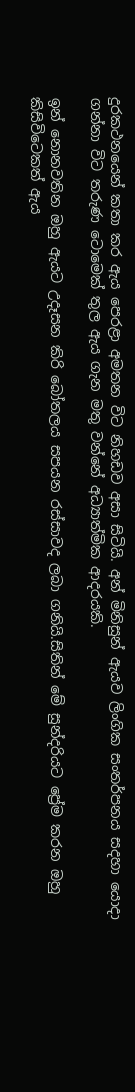දුරකථනයෙන් කතා කර ඇය පෙරළා අමතන විට නිහඩව අසා සිටියි. අන් මිනිසුන් ඇයව ලිංගික සංතර්පනය සදහා යොදා ගන්නා විට තරුණ ටොමෙක් තුල ඇය ගැන මතු වන්නේ අධ්‍යාත්මික ආදරයකි.

ඉන් නොනවතින ඔහු ඇයට උදෑසන කිරි බෝතලය සපයන රස්සාවද ලබා ගනියි.සිතින් මේ සුන්දරියට ප්‍රේම කරන ඔහු කිසිවිටෙකත් ඇය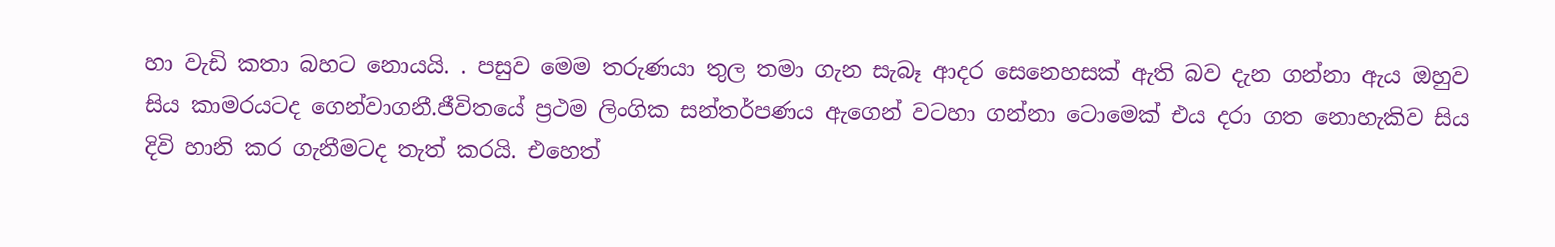හා වැඩි කතා බහට නොයයි. . පසුව මෙම තරුණයා තුල තමා ගැන සැබෑ ආදර සෙනෙහසක් ඇති බව දැන ගන්නා ඇය ඔහුව සිය කාමරයටද ගෙන්වාගනී.ජීවිතයේ ප්‍රථම ලිංගික සන්තර්පණය ඇගෙන් වටහා ගන්නා ටොමෙක් එය දරා ගත නොහැකිව සිය දිවි හානි කර ගැනීමටද තැත් කරයි. එහෙත්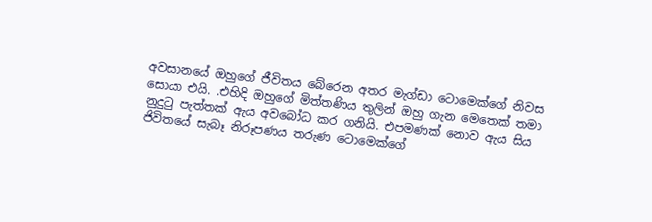අවසානයේ ඔහුගේ ජීවිතය බේරෙන අතර මැග්ඩා ටොමෙක්ගේ නිවස සොයා එයි. .එහිදි ඔහුගේ මිත්තණිය තුලින් ඔහු ගැන මෙතෙක් තමා නුදුටු පැත්තක් ඇය අවබෝධ කර ගනියි. එපමණක් නොව ඇය සිය ජිවිතයේ සැබෑ නිරූපණය තරුණ ටොමෙක්ගේ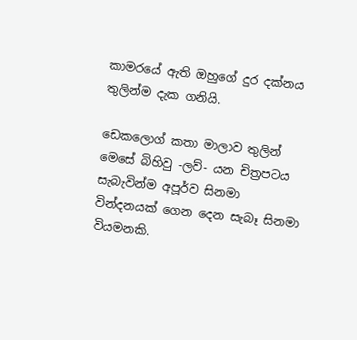කාමරයේ ඇති ඔහුගේ දුර දක්නය තුලින්ම දැක ගනියි.

ඩෙකලොග් කතා මාලාව තුලින් මෙසේ බිහිවු -ලව්- යන චිත්‍රපටය සැබැවින්ම අපූර්ව සිනමා වින්දනයක් ගෙන දෙන සැබෑ සිනමා වියමනකි.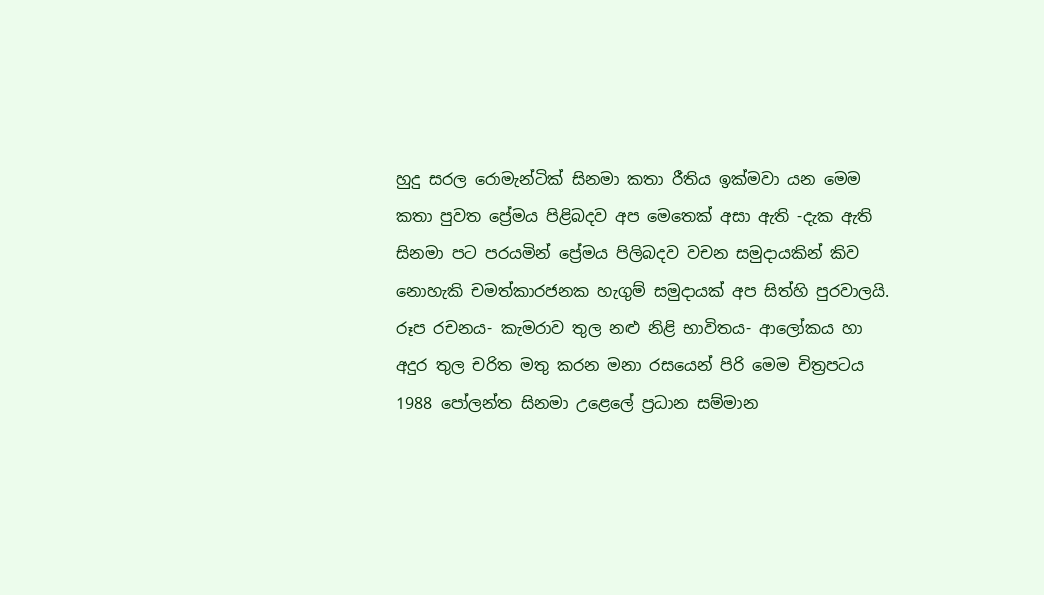හුදු සරල රොමැන්ටික් සිනමා කතා රීතිය ඉක්මවා යන මෙම කතා පුවත ප්‍රේමය පිළිබදව අප මෙතෙක් අසා ඇති -දැක ඇති සිනමා පට පරයමින් ප්‍රේමය පිලිබදව වචන සමුදායකින් කිව නොහැකි චමත්කාරජනක හැගුම් සමුදායක් අප සිත්හි පුරවාලයි. රූප රචනය- කැමරාව තුල නළු නිළි භාවිතය- ආලෝකය හා අදුර තුල චරිත මතු කරන මනා රසයෙන් පිරි මෙම චිත්‍රපටය 1988 පෝලන්ත සිනමා උළෙලේ ප්‍රධාන සම්මාන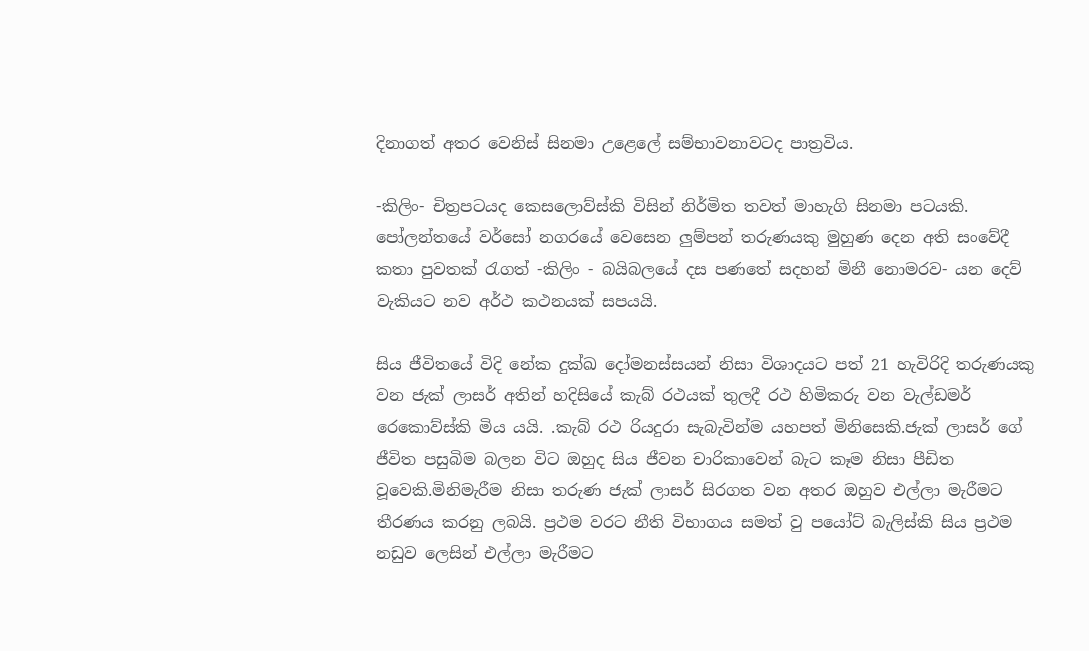දිනාගත් අතර වෙනිස් සිනමා උළෙලේ සම්භාවනාවටද පාත්‍රවිය.

-කිලිං- චිත්‍රපටයද කෙසලොව්ස්කි විසින් නිර්මිත තවත් මාහැගි සිනමා පටයකි. පෝලන්තයේ වර්සෝ නගරයේ වෙසෙන ලුම්පන් තරුණයකු මුහුණ දෙන අති සංවේදී කතා පුවතක් රැගත් -කිලිං - බයිබලයේ දස පණතේ සදහන් මිනී නොමරව- යන දෙව් වැකියට නව අර්ථ කථනයක් සපයයි.

සිය ජීවිතයේ විදි නේක දුක්ඛ දෝමනස්සයන් නිසා විශාදයට පත් 21 හැවිරිදි තරුණයකු වන ජැක් ලාසර් අතින් හදිසියේ කැබ් රථයක් තුලදී රථ හිමිකරු වන වැල්ඩමර් රෙකොව්ස්කි මිය යයි. .කැබ් රථ රියදුරා සැබැවින්ම යහපත් මිනිසෙකි.ජැක් ලාසර් ගේ ජීවිත පසුබිම බලන විට ඔහුද සිය ජීවන චාරිකාවෙන් බැට කෑම නිසා පීඩිත වූවෙකි.මිනිමැරීම නිසා තරුණ ජැක් ලාසර් සිරගත වන අතර ඔහුව එල්ලා මැරීමට තීරණය කරනු ලබයි. ප්‍රථම වරට නීති විභාගය සමත් වු පයෝට් බැලිස්කි සිය ප්‍රථම නඩුව ලෙසින් එල්ලා මැරීමට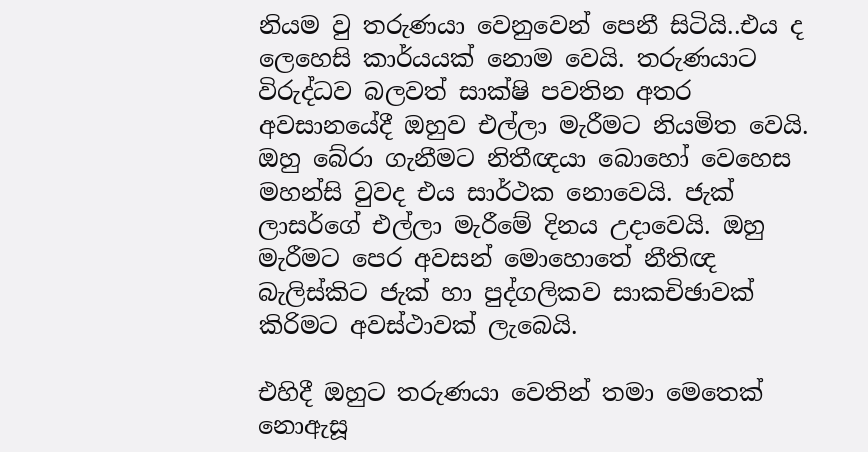නියම වු තරුණයා වෙනුවෙන් පෙනී සිටියි..එය ද ලෙහෙසි කාර්යයක් නොම වෙයි. තරුණයාට විරුද්ධව බලවත් සාක්ෂි පවතින අතර අවසානයේදී ඔහුව එල්ලා මැරීමට නියමිත වෙයි. ඔහු බේරා ගැනීමට නිතීඥයා බොහෝ වෙහෙස මහන්සි වුවද එය සාර්ථක නොවෙයි. ජැක් ලාසර්ගේ එල්ලා මැරීමේ දිනය උදාවෙයි. ඔහු මැරීමට පෙර අවසන් මොහොතේ නීතිඥ බැලිස්කිට ජැක් හා පුද්ගලිකව සාකචිඡාවක් කිරිමට අවස්ථාවක් ලැබෙයි.

එහිදී ඔහුට තරුණයා වෙතින් තමා මෙතෙක් නොඇසූ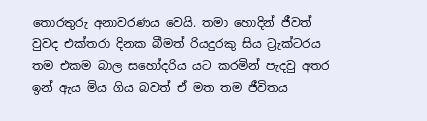තොරතුරු අනාවරණය වෙයි. තමා හොදින් ජීවත් වුවද එක්තරා දිනක බීමත් රියදුරකු සිය ට්‍රැක්ටරය තම එකම බාල සහෝදරිය යට කරමින් පැදවු අතර ඉන් ඇය මිය ගිය බවත් ඒ මත තම ජීවිතය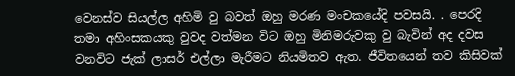වෙනස්ව සියල්ල අහිමි වු බවත් ඔහු මරණ මංචකයේදි පවසයි. . පෙරදි තමා අහිංසකයකු වුවද වත්මන විට ඔහු මිනිමරුවකු වු බැවින් අද දවස වනවිට ජැක් ලාසර් එල්ලා මැරීමට නියමිතව ඇත. ජීවිතයෙන් තව කිසිවක්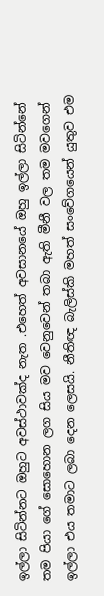ඉල්ලා සිටින්නට ඔහුට අවස්ථාවක්ද නැත .එහෙත් අවසානයේ ඔහු ඉල්ලා සිටින්නේ තම පියා ගේ සොහොන ලග සිය මව වෙනුවෙන් තබා ඇති මීනී වල තම මවගෙන් ඉල්ලා එය තමාට ලබා දෙන ලෙසයි. නීතිඥ බැලිස්කි මහත් සංවේගයෙන් යුතුව එම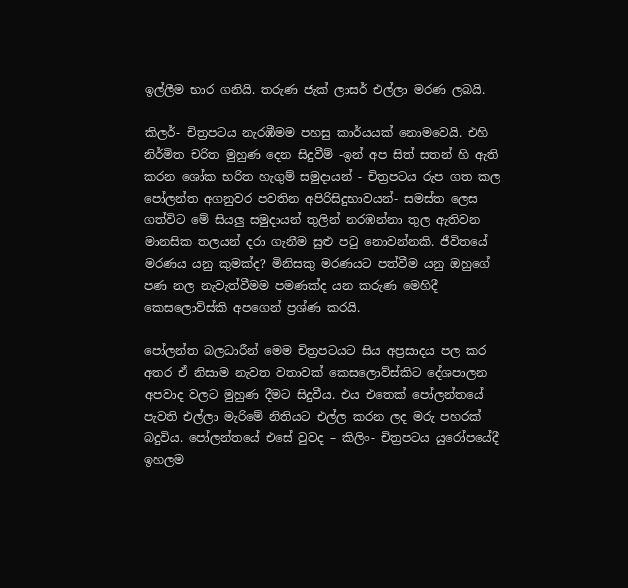ඉල්ලීම භාර ගනියි. තරුණ ජැක් ලාසර් එල්ලා මරණ ලබයි.

කිලර්- චිත්‍රපටය නැරඹීමම පහසු කාර්යයක් නොමවෙයි. එහි නිර්මිත චරිත මුහුණ දෙන සිදුවීම් -ඉන් අප සිත් සතන් හි ඇති කරන ශෝක භරිත හැගුම් සමුදායන් - චිත්‍රපටය රුප ගත කල පෝලන්ත අගනුවර පවතින අපිරිසිදුභාවයන්- සමස්ත ලෙස ගත්විට මේ සියලු සමුදායන් තුලින් නරඹන්නා තුල ඇතිවන මානසික තලයන් දරා ගැනීම සුළු පටු නොවන්නකි. ජීවිතයේ මරණය යනු කුමක්ද? මිනිසකු මරණයට පත්වීම යනු ඔහුගේ පණ නල නැවැත්වීමම පමණක්ද යන කරුණ මෙහිදී කෙසලොව්ස්කි අපගෙන් ප්‍රශ්ණ කරයි.

පෝලන්ත බලධාරීන් මෙම චිත්‍රපටයට සිය අප්‍රසාදය පල කර අතර ඒ නිසාම නැවත වතාවක් කෙසලොව්ස්කිට දේශපාලන අපවාද වලට මුහුණ දීමට සිදුවීය. එය එතෙක් පෝලන්තයේ පැවති එල්ලා මැරිමේ නිතියට එල්ල කරන ලද මරු පහරක් බදුවිය. පෝලන්තයේ එසේ වුවද – කිලිං- චිත්‍රපටය යුරෝපයේදී ඉහලම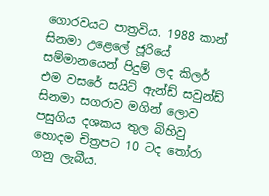ගොරවයට පාත්‍රවිය. 1988 කාන් සිනමා උළෙලේ ජූරියේ සම්මානයෙන් පිදුම් ලද කිලර් එම වසරේ සයිට් ඇන්ඩ් සවුන්ඩ් සිනමා සගරාව මගින් ලොව පසුගිය දශකය තුල බිහිවු හොදම චිත්‍රපට 10 ටද තෝරා ගනු ලැබීය.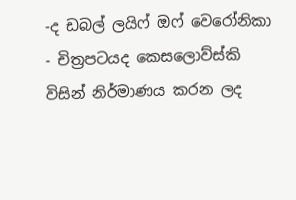-ද ඩබල් ලයිෆ් ඔෆ් වෙරෝනිකා - චිත්‍රපටයද කෙසලොව්ස්කි විසින් නිර්මාණය කරන ලද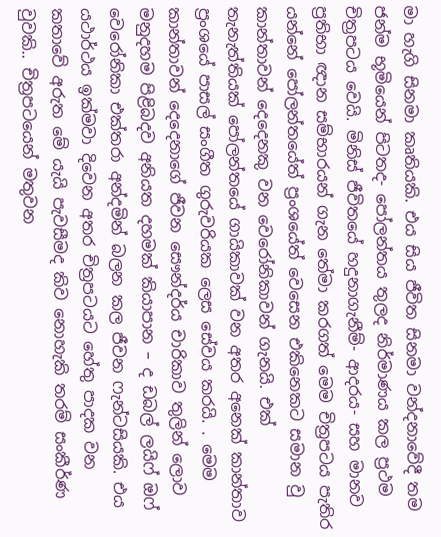මා හැගි සිනමා කෘතියකි. එය සිය ජීවිත සිනමා වන්දනාවේදී තම ජන්ම භූමියෙන් පිටතද- පෝලන්තය තුලද නිර්මාණය කල ප්‍රථම චිත්‍රපටය වෙයි. මිනිස් ජීවිතයේ හදුනාගැනීම්- ආදරය- සහ මානව ප්‍රතිභා ඥාන සම්භාරයන් ගැන තේමා කරගත් මෙම චිත්‍රපටය පැතිර යන්නේ පෝලන්තයේත් ප්‍රංශයේත් වෙසෙන එකිනෙකට සමාන වු කාන්තාවන් දෙදෙනකු වන වෙරෝනිකාවන් ගැනයි. එක් තැනැත්තියක් පෝලන්තයේ ගායිකාවක් වන අතර අනෙක් කාන්තාව ප්‍රංශයේ පාසල් සංගීත ගුරුවරියක ලෙස සේවය කරයි. . මෙම කාන්තාවන් දෙදෙනාගේ ජීවන සෞන්දර්ය චාරිකාව තුලින් ලොව මනුදහම පිළිබදව අනියත දහමක් කියාපාන – ද ඩබල් ලයිෆ් ඔෆ් වෙරෝනිකා එක්තරා අන්දමින් බලන කල ජීවන ෆැන්ටසියකි. එය යථාර්ථය ඉක්මවා දිවෙන අතර චිත්‍රපටයට හේතු පාදක වන කතාවේ අරුත මේ යැයි පැවසීමද කිව නොහැකි තරම් සංකීර්ණ වුවකි.. චිත්‍රපටයෙන් මතුවන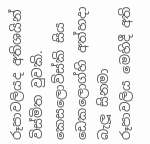රූපාවලියද අතිශයින් විස්මිත වුවකි. කෙසලොව්ස්කි සිය ඩෙකලොග්හි අත්හදා බැලූ සිනමා රූපාවලිය මෙහිදී අති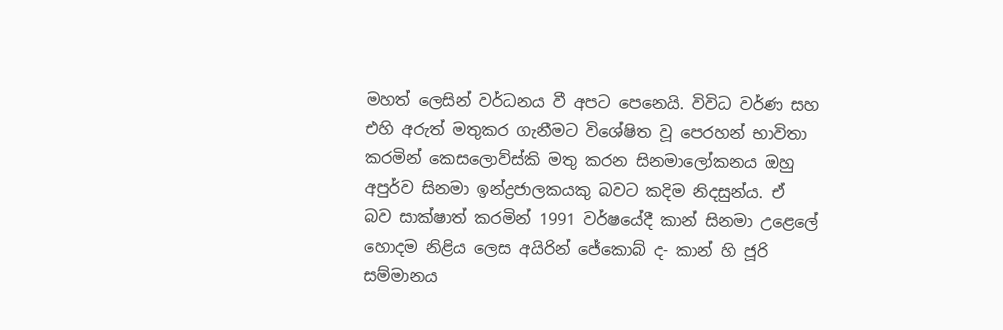මහත් ලෙසින් වර්ධනය වී අපට පෙනෙයි. විවිධ වර්ණ සහ එහි අරුත් මතුකර ගැනීමට විශේෂිත වූ පෙරහන් භාවිතා කරමින් කෙසලොව්ස්කි මතු කරන සිනමාලෝකනය ඔහු අපුර්ව සිනමා ඉන්ද්‍රජාලකයකු බවට කදිම නිදසුන්ය. ඒ බව සාක්ෂාත් කරමින් 1991 වර්ෂයේදී කාන් සිනමා උළෙලේ හොදම නිළිය ලෙස අයිරින් ජේකොබ් ද- කාන් හි ජූරි සම්මානය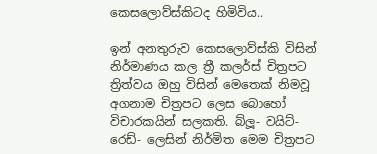කෙසලොව්ස්කිටද හිමිවිය..

ඉන් අනතුරුව කෙසලොව්ස්කි විසින් නිර්මාණය කල ත්‍රී කලර්ස් චිත්‍රපට ත්‍රිත්වය ඔහු විසින් මෙතෙක් නිමවූ අගනාම චිත්‍රපට ලෙස බොහෝ විචාරකයින් සලකති. බ්ලූ- වයිට්- රෙඩ්- ලෙසින් නිර්මිත මෙම චිත්‍රපට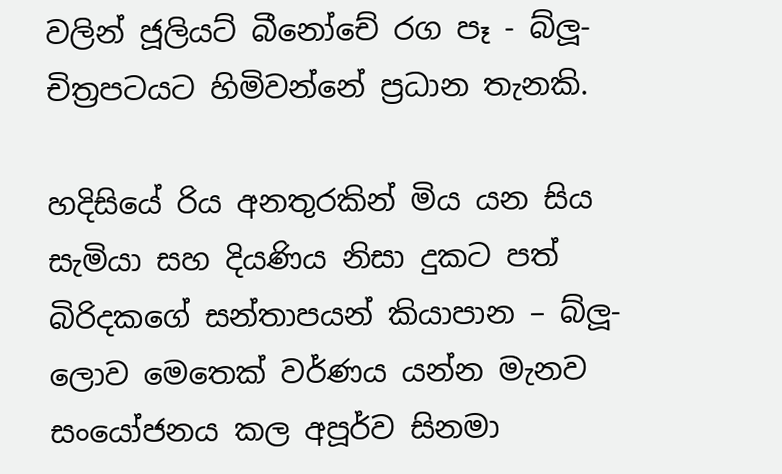වලින් ජූලියට් බීනෝචේ රග පෑ - බ්ලූ- චිත්‍රපටයට හිමිවන්නේ ප්‍රධාන තැනකි.

හදිසියේ රිය අනතුරකින් මිය යන සිය සැමියා සහ දියණිය නිසා දුකට පත් බිරිදකගේ සන්තාපයන් කියාපාන – බ්ලූ- ලොව මෙතෙක් වර්ණය යන්න මැනව සංයෝජනය කල අපූර්ව සිනමා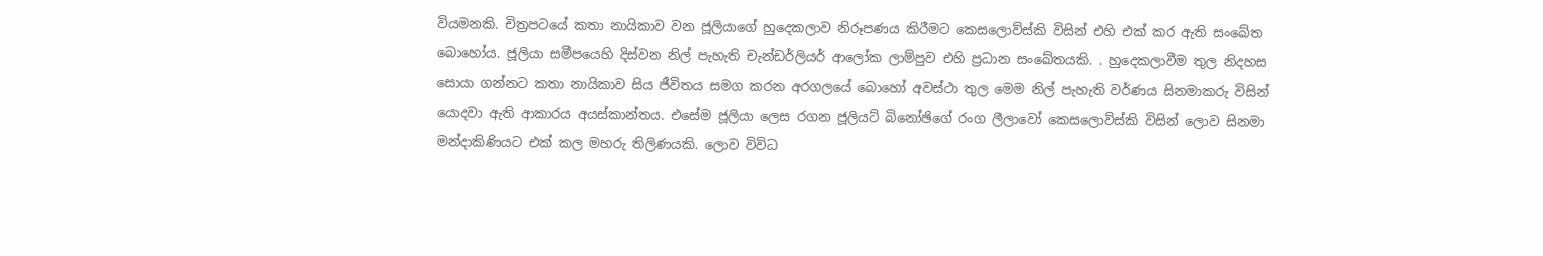වියමනකි. චිත්‍රපටයේ කතා නායිකාව වන ජූලියාගේ හුදෙකලාව නිරූපණය කිරීමට කෙසලොව්ස්කි විසින් එහි එක් කර ඇති සංඛේත බොහෝය. ජූලියා සමීපයෙහි දිස්වන නිල් පැහැති චැන්ඩර්ලියර් ආලෝක ලාම්පුව එහි ප්‍රධාන සංඛේතයකි. . හුදෙකලාවීම තුල නිදහස සොයා ගන්නට කතා නායිකාව සිය ජීවිතය සමග කරන අරගලයේ බොහෝ අවස්ථා තුල මෙම නිල් පැහැති වර්ණය සිනමාකරු විසින් යොදවා ඇති ආකාරය අයස්කාන්තය. එසේම ජූලියා ලෙස රගන ජූලියට් බිනෝඡිගේ රංග ලීලාවෝ කෙසලොව්ස්කි විසින් ලොව සිනමා මන්දාකිණියට එක් කල මහරු තිලිණයකි. ලොව විවිධ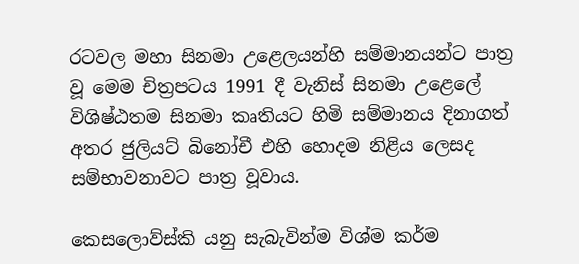රටවල මහා සිනමා උළෙලයන්හි සම්මානයන්ට පාත්‍ර වූ මෙම චිත්‍රපටය 1991 දී වැනිස් සිනමා උළෙලේ විශිෂ්ඨතම සිනමා කෘතියට හිමි සම්මානය දිනාගත් අතර ජුලියට් බිනෝචී එහි හොදම නිළිය ලෙසද සම්භාවනාවට පාත්‍ර වූවාය.

කෙසලොව්ස්කි යනු සැබැවින්ම විශ්ම කර්ම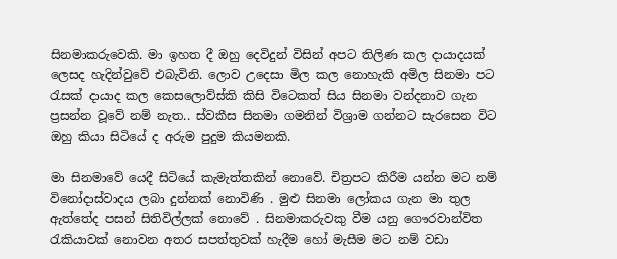සිනමාකරුවෙකි. මා ඉහත දී ඔහු දෙවිදුන් විසින් අපට තිලිණ කල දායාදයක් ලෙසද හැදින්වුවේ එබැවිනි. ලොව උදෙසා මිල කල නොහැකි අමිල සිනමා පට රැසක් දායාද කල කෙසලොව්ස්කි කිසි විටෙකත් සිය සිනමා වන්දනාව ගැන ප්‍රසන්න වූවේ නම් නැත.. ස්වකීස සිනමා ගමනින් විශ්‍රාම ගන්නට සැරසෙන විට ඔහු කියා සිටියේ ද අරුම පුදුම කියමනකි.

මා සිනමාවේ යෙදී සිටියේ කැමැත්තකින් නොවේ. චිත්‍රපට කිරීම යන්න මට නම් විනෝදාස්වාදය ලබා දුන්නක් නොවිණි . මුළු සිනමා ලෝකය ගැන මා තුල ඇත්තේද පසන් සිතිවිල්ලක් නොවේ . සිනමාකරුවකු වීම යනු ගෞරවාන්විත රැකියාවක් නොවන අතර සපත්තුවක් හැදීම හෝ මැසීම මට නම් වඩා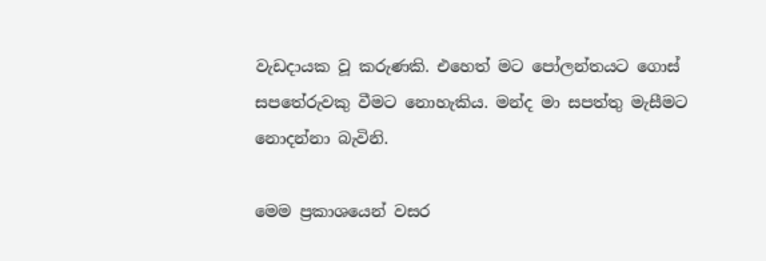වැඩදායක වූ කරුණකි. එහෙත් මට පෝලන්තයට ගොස් සපතේරුවකු වීමට නොහැකිය. මන්ද මා සපත්තු මැසීමට නොදන්නා බැවිනි.

මෙම ප්‍රකාශයෙන් වසර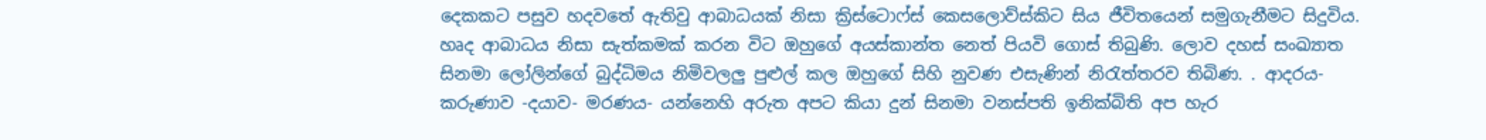දෙකකට පසුව හදවතේ ඇතිවු ආබාධයක් නිසා ක්‍රිස්ටොෆ්ස් කෙසලොව්ස්කිට සිය ජීවිතයෙන් සමුගැනීමට සිදුවිය. හෘද ආබාධය නිසා සැත්කමක් කරන විට ඔහුගේ අයස්කාන්ත නෙත් පියවි ගොස් තිබුණි. ලොව දහස් සංඛ්‍යාත සිනමා ලෝලින්ගේ බුද්ධිමය නිමිවලලු පුළුල් කල ඔහුගේ සිහි නුවණ එසැණින් නිරැත්තරව තිබිණ. . ආදරය- කරුණාව -දයාව- මරණය- යන්නෙහි අරුත අපට කියා දුන් සිනමා වනස්පති ඉනික්බිති අප හැර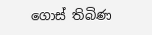ගොස් තිබිණ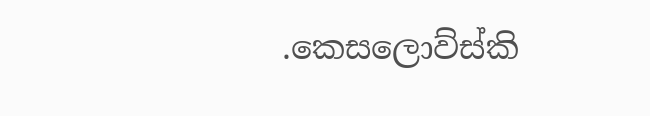.කෙසලොව්ස්කි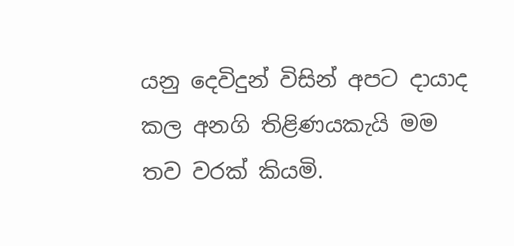යනු දෙවිදුන් විසින් අපට දායාද කල අනගි තිළිණයකැයි මම තව වරක් කියමි.